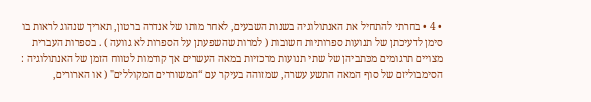• 4 • בחרתי להתחיל את האנתולוגיה בשנות השבעים, לאחר מותו של אנדרה ברטון, תאריך שנהוג לראות בו סימן לדעיכתן של תנועות ספרותיות חשובות ( למרות שהשפעתן על הספרות לא גוועה ) . בספרות העברית מצויים תרגומים מכּתביהן של שתי תנועות מרכזיות במאה העשרים אך קודמות לטווח הזמן של האנתולוגיה : הסימבוליזם של סוף המאה התשע עשרה, שמזוהה בעיקר עם “המשוררים המקוללים" ( או הארורים,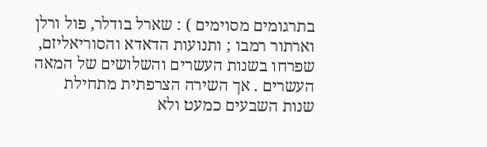בתרגומים מסוימים ) : שארל בודלר, פול ורלן וארתור רמבו ; ותנועות הדאדא והסוריאליזם, שפרחו בשנות העשרים והשלושים של המאה העשרים . אך השירה הצרפתית מתחילת שנות השבעים כמעט ולא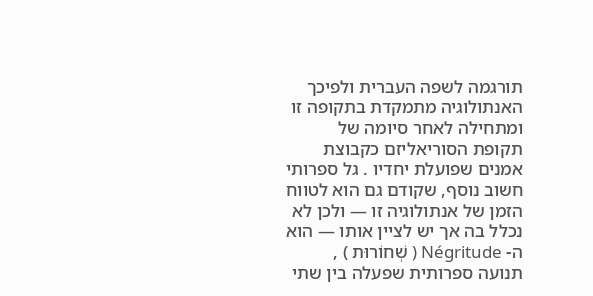תורגמה לשפה העברית ולפיכך האנתולוגיה מתמקדת בתקופה זו ומתחילה לאחר סיומה של תקופת הסוריאליזם כקבוצת אמנים שפועלת יחדיו . גל ספרותי חשוב נוסף, שקודם גם הוא לטווח הזמן של אנתולוגיה זו — ולכן לא נכלל בה אך יש לציין אותו — הוא ה- Négritude ( שְׁחוֹרוּת ) , תנועה ספרותית שפעלה בין שתי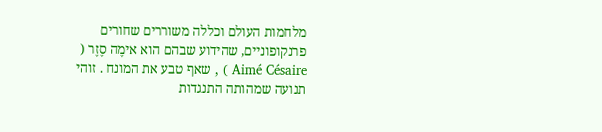מלחמות העולם וכללה משוררים שחורים פרנקופוניים, שהידוע שבהם הוא אימֶה סֶזֶר ( Aimé Césaire ) , שאף טבע את המונח . זוהי תנועה שמהותה התנגדות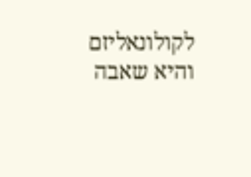לקולונאליזם והיא שאבה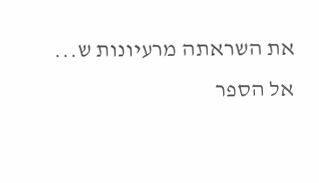את השראתה מרעיונות ש...
אל הספר